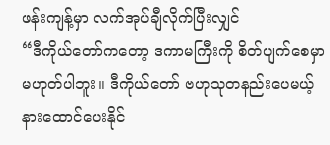ဖန်းကျန့်မှာ လက်အုပ်ချီလိုက်ပြီးလျှင်
“ဒီကိုယ်တော်ကတော့ ဒကာမကြီးကို စိတ်ပျက်စေမှာ မဟုတ်ပါဘူး။ ဒီကိုယ်တော် ဗဟုသုတနည်းပေမယ့် နားထောင်ပေးနိုင်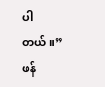ပါတယ်။”
ဖန်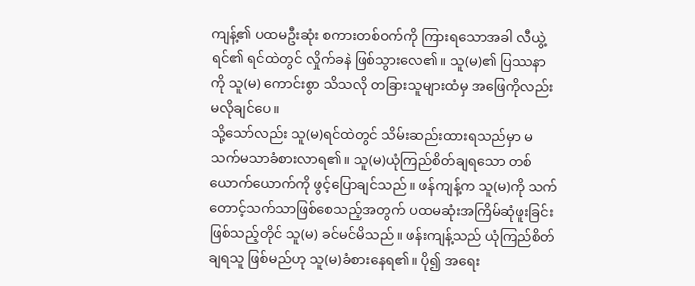ကျန့်၏ ပထမဦးဆုံး စကားတစ်ဝက်ကို ကြားရသောအခါ လီယွဲ့ရင်၏ ရင်ထဲတွင် လှိုက်ခနဲ ဖြစ်သွားလေ၏။ သူ(မ)၏ ပြဿနာကို သူ(မ) ကောင်းစွာ သိသလို တခြားသူများထံမှ အဖြေကိုလည်း မလိုချင်ပေ။
သို့သော်လည်း သူ(မ)ရင်ထဲတွင် သိမ်းဆည်းထားရသည်မှာ မသက်မသာခံစားလာရ၏။ သူ(မ)ယုံကြည်စိတ်ချရသော တစ်ယောက်ယောက်ကို ဖွင့်ပြောချင်သည်။ ဖန်ကျန့်က သူ(မ)ကို သက်တောင့်သက်သာဖြစ်စေသည့်အတွက် ပထမဆုံးအကြိမ်ဆုံဖူးခြင်းဖြစ်သည့်တိုင် သူ(မ) ခင်မင်မိသည်။ ဖန်းကျန့်သည် ယုံကြည်စိတ်ချရသူ ဖြစ်မည်ဟု သူ(မ)ခံစားနေရ၏။ ပို၍ အရေး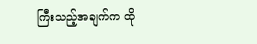ကြီးသည့်အချက်က ထို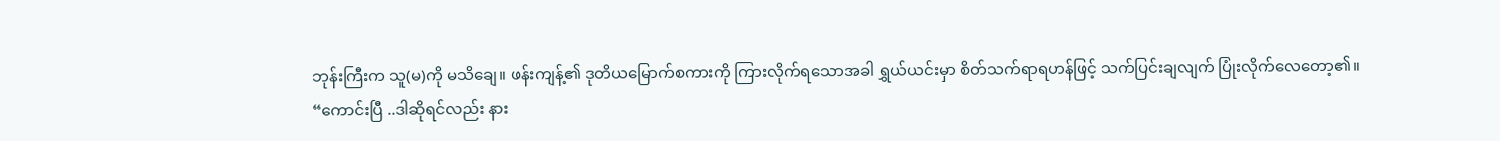ဘုန်းကြီးက သူ(မ)ကို မသိချေ။ ဖန်းကျန့်၏ ဒုတိယမြောက်စကားကို ကြားလိုက်ရသောအခါ ရွှယ်ယင်းမှာ စိတ်သက်ရာရဟန်ဖြင့် သက်ပြင်းချလျက် ပြုံးလိုက်လေတော့၏။
“ကောင်းပြီ ..ဒါဆိုရင်လည်း နား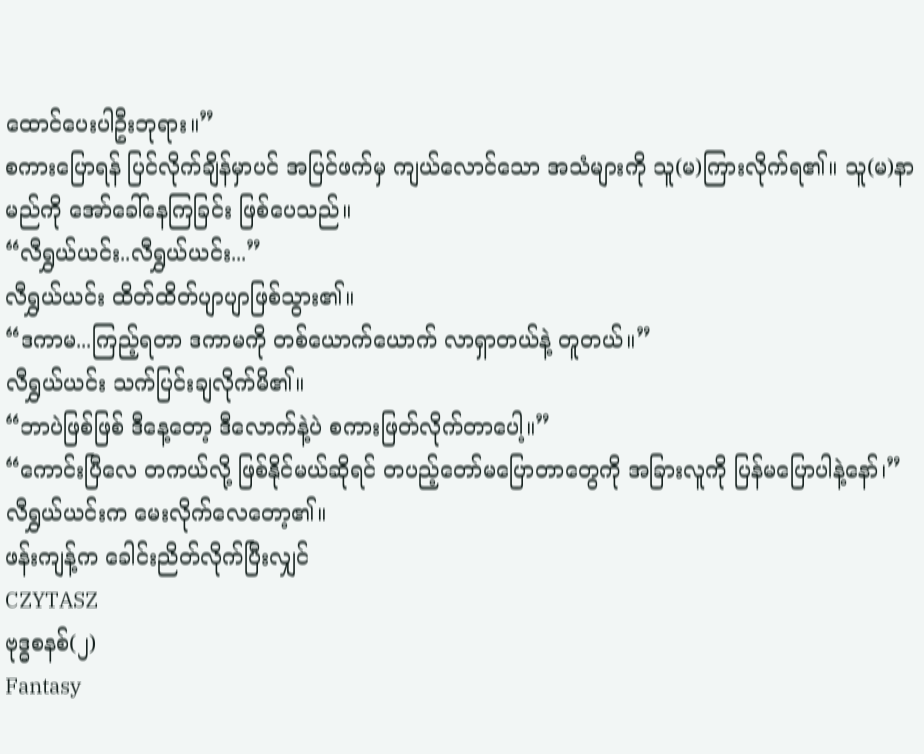ထောင်ပေးပါဦးဘုရား။”
စကားပြောရန် ပြင်လိုက်ချိန်မှာပင် အပြင်ဖက်မှ ကျယ်လောင်သော အသံများကို သူ(မ)ကြားလိုက်ရ၏။ သူ(မ)နာမည်ကို အော်ခေါ်နေကြခြင်း ဖြစ်ပေသည်။
“လီရွှယ်ယင်း..လီရွှယ်ယင်း...”
လီရွှယ်ယင်း ထိတ်ထိတ်ပျာပျာဖြစ်သွား၏။
“ဒကာမ...ကြည့်ရတာ ဒကာမကို တစ်ယောက်ယောက် လာရှာတယ်နဲ့ တူတယ်။”
လီရွှယ်ယင်း သက်ပြင်းချလိုက်မိ၏။
“ဘာပဲဖြစ်ဖြစ် ဒီနေ့တော့ ဒီလောက်နဲ့ပဲ စကားဖြတ်လိုက်တာပေါ့။”
“ကောင်းပြီလေ တကယ်လို့ ဖြစ်နိုင်မယ်ဆိုရင် တပည့်တော်မပြောတာတွေကို အခြားလူကို ပြန်မပြောပါနဲ့နော်၊”
လီရွှယ်ယင်းက မေးလိုက်လေတော့၏။
ဖန်းကျန့်က ခေါင်းညိတ်လိုက်ပြီးလျှင်
CZYTASZ
ဗုဒ္ဓစနစ်(၂)
Fantasy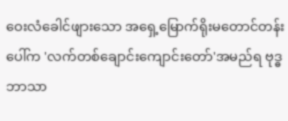ဝေးလံခေါင်ဖျားသော အရှေ့မြောက်ရိုးမတောင်တန်းပေါ်က 'လက်တစ်ချောင်းကျောင်းတော်'အမည်ရ ဗုဒ္ဓဘာသာ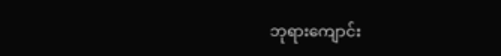ဘုရားကျောင်း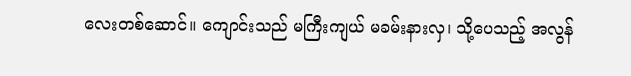လေးတစ်ဆောင်။ ကျောင်းသည် မကြီးကျယ် မခမ်းနားလှ၊ သို့ပေသည့် အလွန်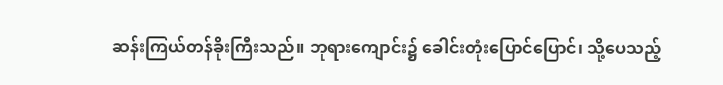ဆန်းကြယ်တန်ခိုးကြီးသည်။ ဘုရားကျောင်း၌ ခေါင်းတုံးပြောင်ပြောင်၊ သို့ပေသည့်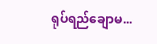ရုပ်ရည်ချောမ...